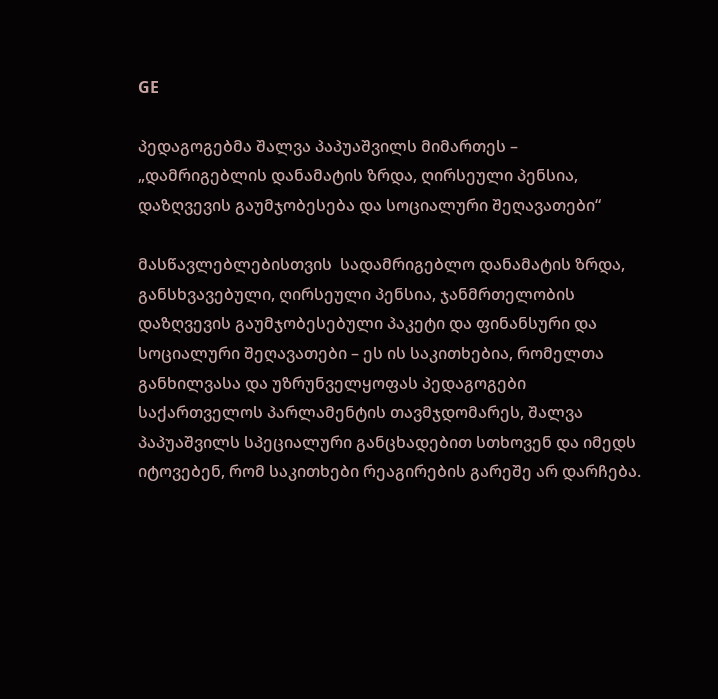GE

პედაგოგებმა შალვა პაპუაშვილს მიმართეს – „დამრიგებლის დანამატის ზრდა, ღირსეული პენსია, დაზღვევის გაუმჯობესება და სოციალური შეღავათები“

მასწავლებლებისთვის  სადამრიგებლო დანამატის ზრდა, განსხვავებული, ღირსეული პენსია, ჯანმრთელობის დაზღვევის გაუმჯობესებული პაკეტი და ფინანსური და სოციალური შეღავათები – ეს ის საკითხებია, რომელთა განხილვასა და უზრუნველყოფას პედაგოგები საქართველოს პარლამენტის თავმჯდომარეს, შალვა პაპუაშვილს სპეციალური განცხადებით სთხოვენ და იმედს იტოვებენ, რომ საკითხები რეაგირების გარეშე არ დარჩება.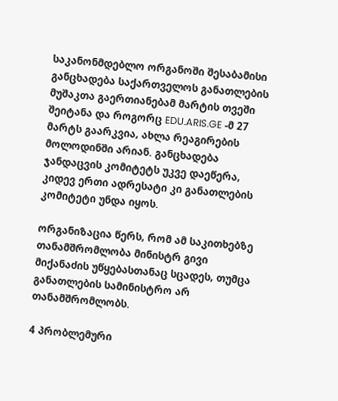საკანონმდებლო ორგანოში შესაბამისი განცხადება საქართველოს განათლების მუშაკთა გაერთიანებამ მარტის თვეში შეიტანა და როგორც EDU.ARIS.GE -მ 27 მარტს გაარკვია, ახლა რეაგირების მოლოდინში არიან. განცხადება ჯანდაცვის კომიტეტს უკვე დაეწერა, კიდევ ერთი ადრესატი კი განათლების კომიტეტი უნდა იყოს.

ორგანიზაცია წერს, რომ ამ საკითხებზე თანამშრომლობა მინისტრ გივი მიქანაძის უწყებასთანაც სცადეს, თუმცა განათლების სამინისტრო არ თანამშრომლობს.

4 პრობლემური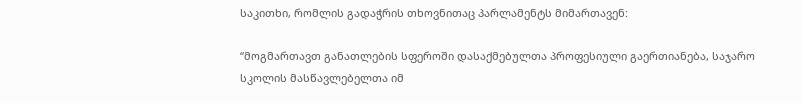საკითხი, რომლის გადაჭრის თხოვნითაც პარლამენტს მიმართავენ:

“მოგმართავთ განათლების სფეროში დასაქმებულთა პროფესიული გაერთიანება, საჯარო სკოლის მასწავლებელთა იმ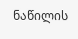ნაწილის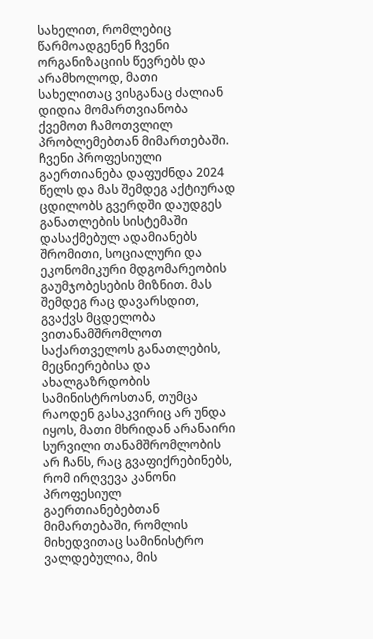სახელით, რომლებიც წარმოადგენენ ჩვენი ორგანიზაციის წევრებს და არამხოლოდ, მათი სახელითაც ვისგანაც ძალიან დიდია მომართვიანობა ქვემოთ ჩამოთვლილ პრობლემებთან მიმართებაში. ჩვენი პროფესიული გაერთიანება დაფუძნდა 2024 წელს და მას შემდეგ აქტიურად ცდილობს გვერდში დაუდგეს განათლების სისტემაში დასაქმებულ ადამიანებს შრომითი, სოციალური და ეკონომიკური მდგომარეობის გაუმჯობესების მიზნით. მას შემდეგ რაც დავარსდით, გვაქვს მცდელობა ვითანამშრომლოთ საქართველოს განათლების, მეცნიერებისა და ახალგაზრდობის სამინისტროსთან, თუმცა რაოდენ გასაკვირიც არ უნდა იყოს, მათი მხრიდან არანაირი სურვილი თანამშრომლობის არ ჩანს, რაც გვაფიქრებინებს, რომ ირღვევა კანონი პროფესიულ გაერთიანებებთან მიმართებაში, რომლის მიხედვითაც სამინისტრო ვალდებულია, მის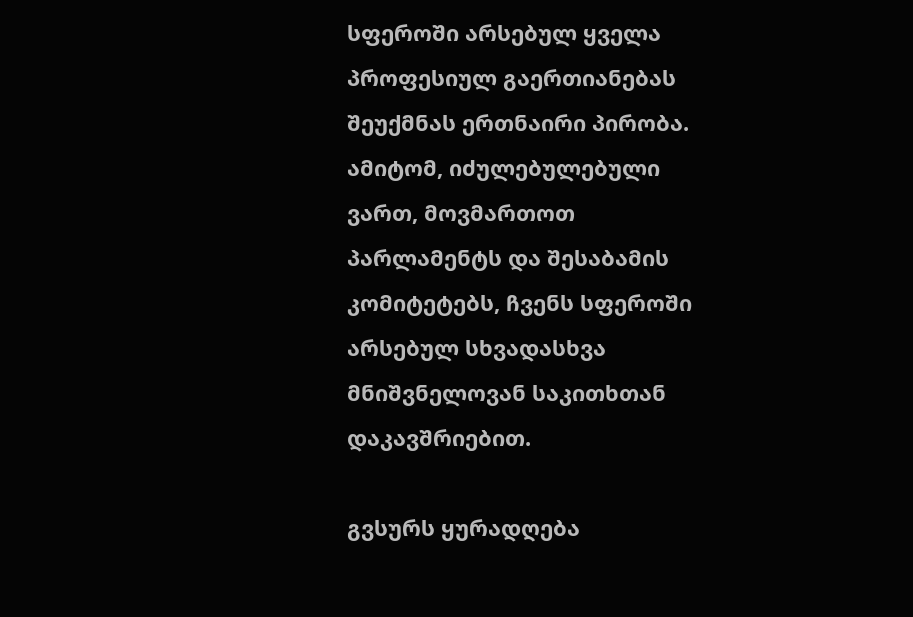სფეროში არსებულ ყველა პროფესიულ გაერთიანებას შეუქმნას ერთნაირი პირობა. ამიტომ, იძულებულებული ვართ, მოვმართოთ პარლამენტს და შესაბამის კომიტეტებს, ჩვენს სფეროში არსებულ სხვადასხვა მნიშვნელოვან საკითხთან დაკავშრიებით.

გვსურს ყურადღება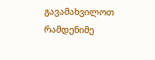გავამახვილოთ რამდენიმე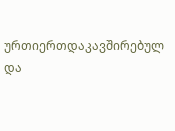ურთიერთდაკავშირებულ და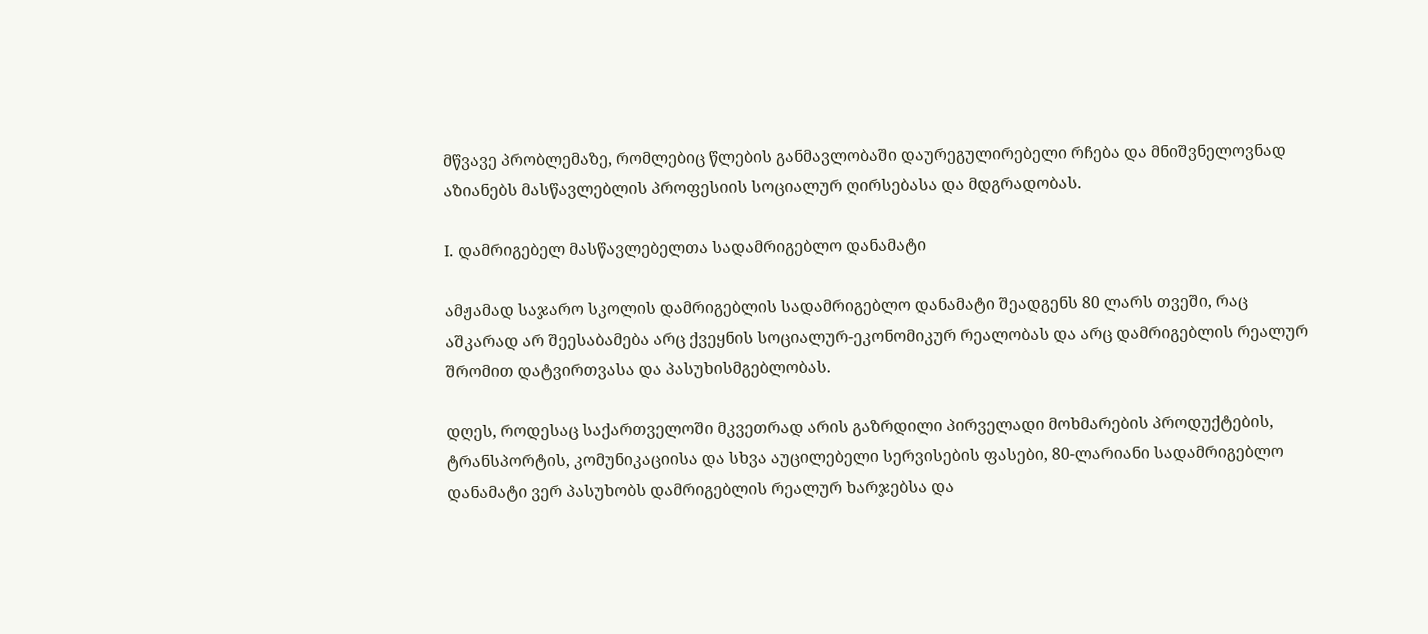მწვავე პრობლემაზე, რომლებიც წლების განმავლობაში დაურეგულირებელი რჩება და მნიშვნელოვნად აზიანებს მასწავლებლის პროფესიის სოციალურ ღირსებასა და მდგრადობას.

I. დამრიგებელ მასწავლებელთა სადამრიგებლო დანამატი

ამჟამად საჯარო სკოლის დამრიგებლის სადამრიგებლო დანამატი შეადგენს 80 ლარს თვეში, რაც აშკარად არ შეესაბამება არც ქვეყნის სოციალურ-ეკონომიკურ რეალობას და არც დამრიგებლის რეალურ შრომით დატვირთვასა და პასუხისმგებლობას.

დღეს, როდესაც საქართველოში მკვეთრად არის გაზრდილი პირველადი მოხმარების პროდუქტების, ტრანსპორტის, კომუნიკაციისა და სხვა აუცილებელი სერვისების ფასები, 80-ლარიანი სადამრიგებლო დანამატი ვერ პასუხობს დამრიგებლის რეალურ ხარჯებსა და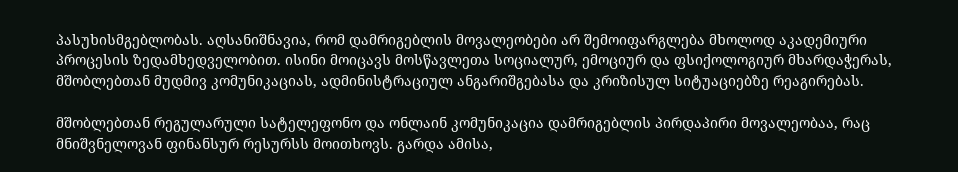პასუხისმგებლობას. აღსანიშნავია, რომ დამრიგებლის მოვალეობები არ შემოიფარგლება მხოლოდ აკადემიური პროცესის ზედამხედველობით. ისინი მოიცავს მოსწავლეთა სოციალურ, ემოციურ და ფსიქოლოგიურ მხარდაჭერას, მშობლებთან მუდმივ კომუნიკაციას, ადმინისტრაციულ ანგარიშგებასა და კრიზისულ სიტუაციებზე რეაგირებას.

მშობლებთან რეგულარული სატელეფონო და ონლაინ კომუნიკაცია დამრიგებლის პირდაპირი მოვალეობაა, რაც მნიშვნელოვან ფინანსურ რესურსს მოითხოვს. გარდა ამისა,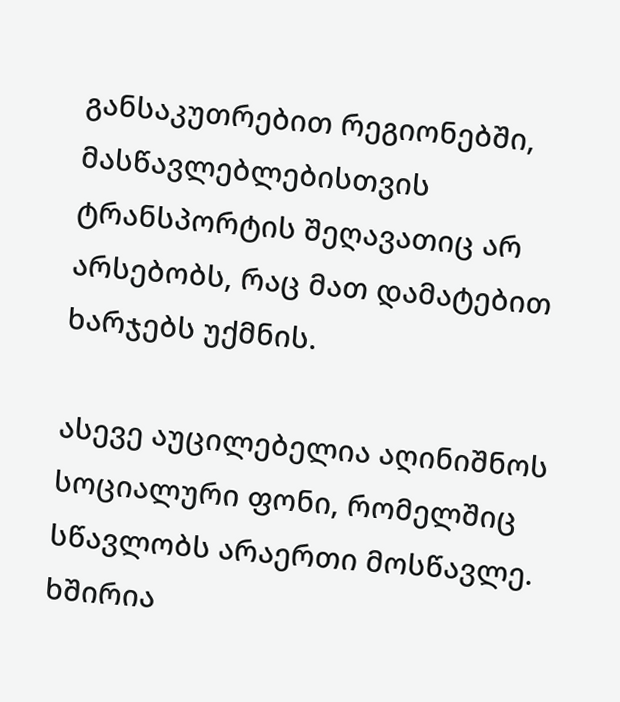განსაკუთრებით რეგიონებში, მასწავლებლებისთვის ტრანსპორტის შეღავათიც არ არსებობს, რაც მათ დამატებით ხარჯებს უქმნის.

ასევე აუცილებელია აღინიშნოს სოციალური ფონი, რომელშიც სწავლობს არაერთი მოსწავლე. ხშირია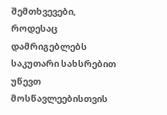შემთხვევები, როდესაც დამრიგებლებს საკუთარი სახსრებით უწევთ მოსწავლეებისთვის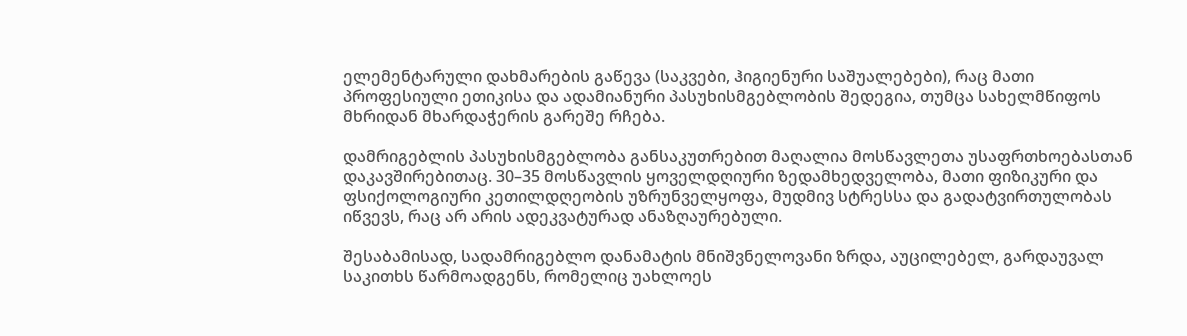ელემენტარული დახმარების გაწევა (საკვები, ჰიგიენური საშუალებები), რაც მათი პროფესიული ეთიკისა და ადამიანური პასუხისმგებლობის შედეგია, თუმცა სახელმწიფოს მხრიდან მხარდაჭერის გარეშე რჩება.

დამრიგებლის პასუხისმგებლობა განსაკუთრებით მაღალია მოსწავლეთა უსაფრთხოებასთან დაკავშირებითაც. 30–35 მოსწავლის ყოველდღიური ზედამხედველობა, მათი ფიზიკური და ფსიქოლოგიური კეთილდღეობის უზრუნველყოფა, მუდმივ სტრესსა და გადატვირთულობას იწვევს, რაც არ არის ადეკვატურად ანაზღაურებული.

შესაბამისად, სადამრიგებლო დანამატის მნიშვნელოვანი ზრდა, აუცილებელ, გარდაუვალ საკითხს წარმოადგენს, რომელიც უახლოეს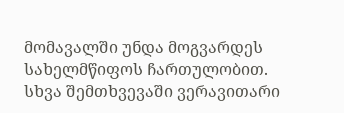მომავალში უნდა მოგვარდეს სახელმწიფოს ჩართულობით. სხვა შემთხვევაში ვერავითარი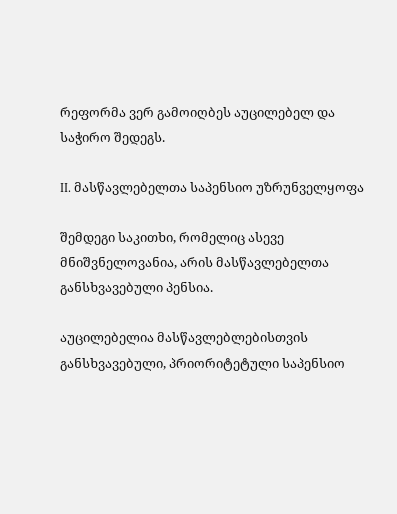რეფორმა ვერ გამოიღბეს აუცილებელ და საჭირო შედეგს.

II. მასწავლებელთა საპენსიო უზრუნველყოფა

შემდეგი საკითხი, რომელიც ასევე მნიშვნელოვანია, არის მასწავლებელთა განსხვავებული პენსია.

აუცილებელია მასწავლებლებისთვის განსხვავებული, პრიორიტეტული საპენსიო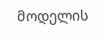მოდელის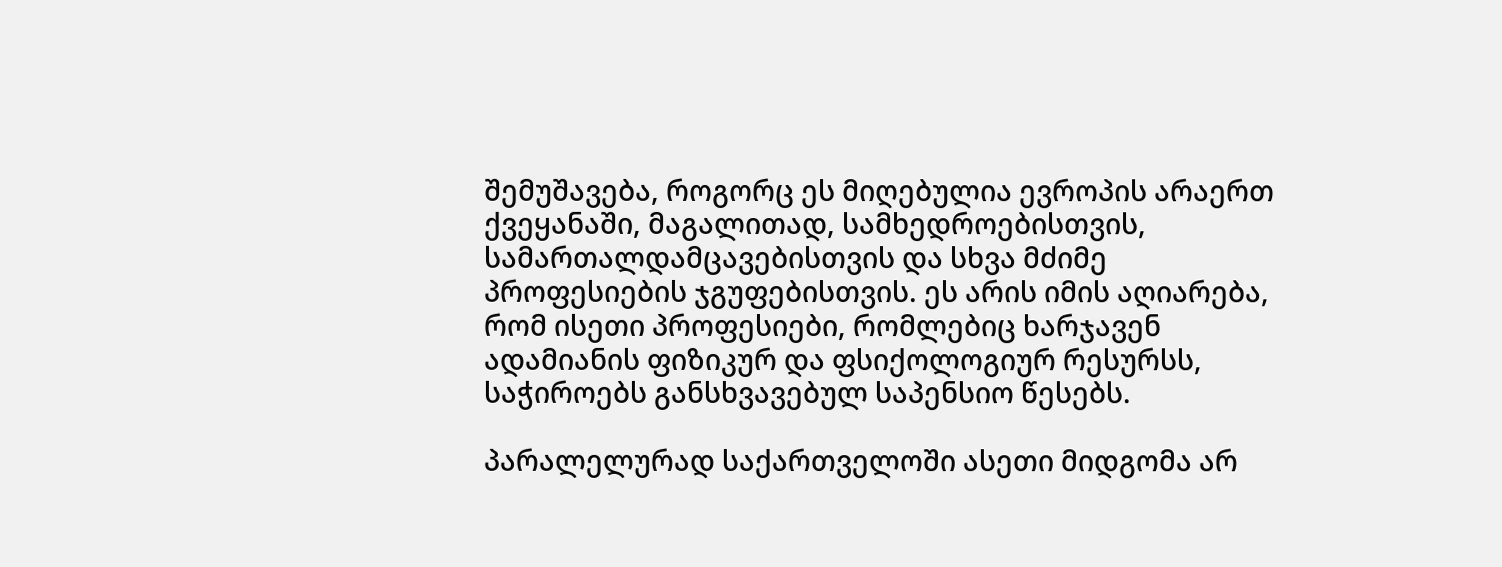შემუშავება, როგორც ეს მიღებულია ევროპის არაერთ ქვეყანაში, მაგალითად, სამხედროებისთვის, სამართალდამცავებისთვის და სხვა მძიმე პროფესიების ჯგუფებისთვის. ეს არის იმის აღიარება, რომ ისეთი პროფესიები, რომლებიც ხარჯავენ ადამიანის ფიზიკურ და ფსიქოლოგიურ რესურსს, საჭიროებს განსხვავებულ საპენსიო წესებს.

პარალელურად საქართველოში ასეთი მიდგომა არ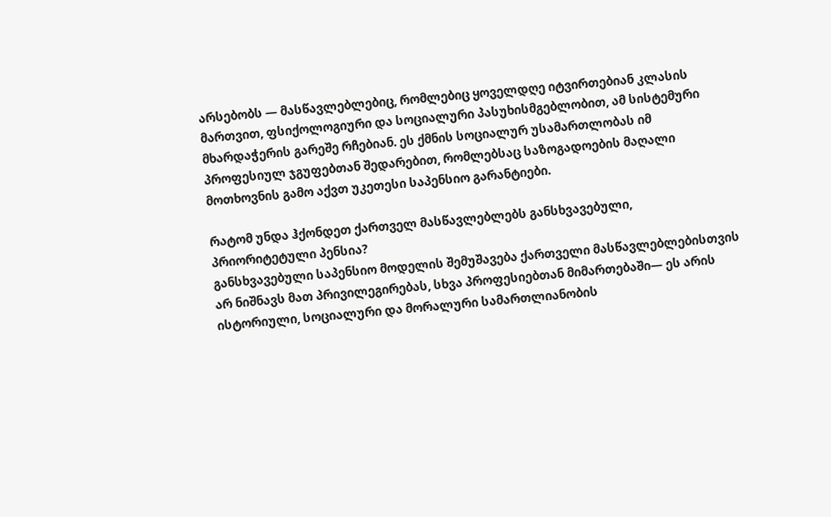არსებობს — მასწავლებლებიც, რომლებიც ყოველდღე იტვირთებიან კლასის მართვით, ფსიქოლოგიური და სოციალური პასუხისმგებლობით, ამ სისტემური მხარდაჭერის გარეშე რჩებიან. ეს ქმნის სოციალურ უსამართლობას იმ პროფესიულ ჯგუფებთან შედარებით, რომლებსაც საზოგადოების მაღალი მოთხოვნის გამო აქვთ უკეთესი საპენსიო გარანტიები.

რატომ უნდა ჰქონდეთ ქართველ მასწავლებლებს განსხვავებული, პრიორიტეტული პენსია?
განსხვავებული საპენსიო მოდელის შემუშავება ქართველი მასწავლებლებისთვის არ ნიშნავს მათ პრივილეგირებას, სხვა პროფესიებთან მიმართებაში— ეს არის ისტორიული, სოციალური და მორალური სამართლიანობის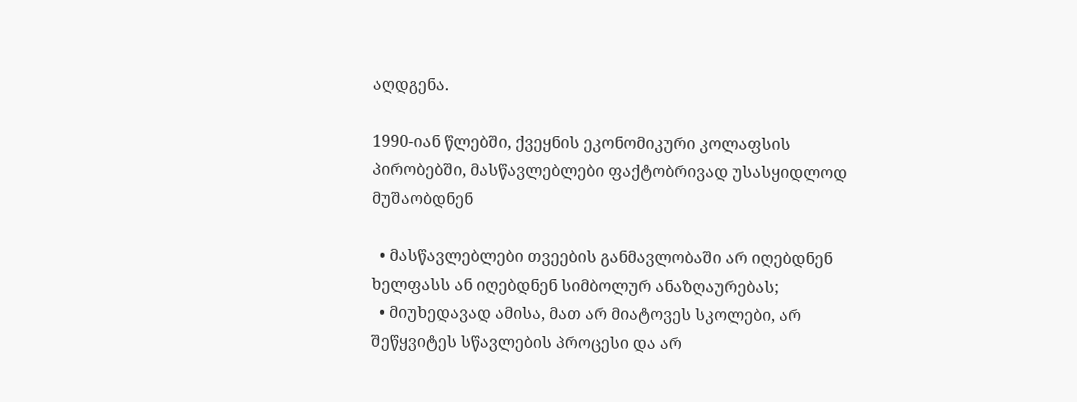აღდგენა.

1990-იან წლებში, ქვეყნის ეკონომიკური კოლაფსის პირობებში, მასწავლებლები ფაქტობრივად უსასყიდლოდ მუშაობდნენ

  • მასწავლებლები თვეების განმავლობაში არ იღებდნენ ხელფასს ან იღებდნენ სიმბოლურ ანაზღაურებას;
  • მიუხედავად ამისა, მათ არ მიატოვეს სკოლები, არ შეწყვიტეს სწავლების პროცესი და არ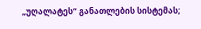„უღალატეს“ განათლების სისტემას;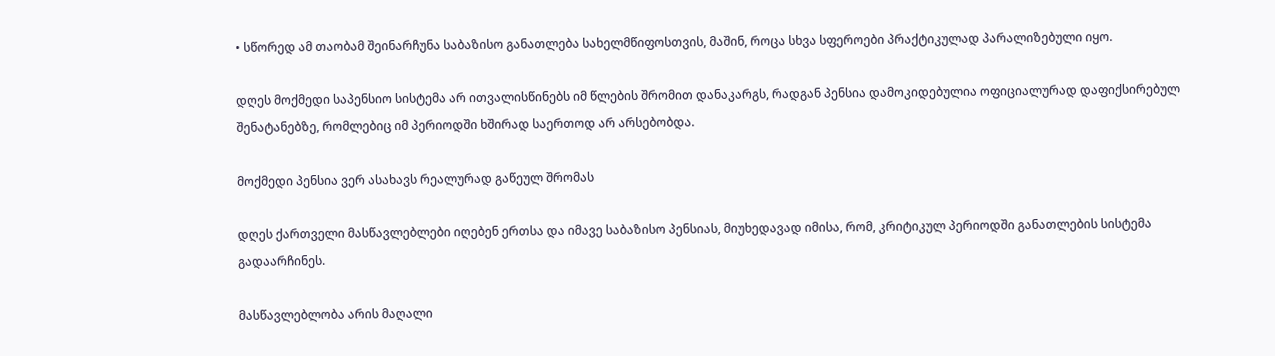• სწორედ ამ თაობამ შეინარჩუნა საბაზისო განათლება სახელმწიფოსთვის, მაშინ, როცა სხვა სფეროები პრაქტიკულად პარალიზებული იყო.

დღეს მოქმედი საპენსიო სისტემა არ ითვალისწინებს იმ წლების შრომით დანაკარგს, რადგან პენსია დამოკიდებულია ოფიციალურად დაფიქსირებულ შენატანებზე, რომლებიც იმ პერიოდში ხშირად საერთოდ არ არსებობდა.

მოქმედი პენსია ვერ ასახავს რეალურად გაწეულ შრომას

დღეს ქართველი მასწავლებლები იღებენ ერთსა და იმავე საბაზისო პენსიას, მიუხედავად იმისა, რომ, კრიტიკულ პერიოდში განათლების სისტემა გადაარჩინეს.

მასწავლებლობა არის მაღალი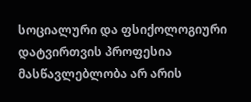სოციალური და ფსიქოლოგიური დატვირთვის პროფესია
მასწავლებლობა არ არის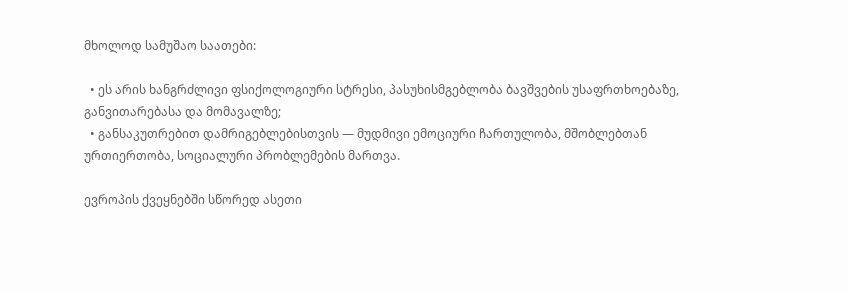მხოლოდ სამუშაო საათები:

  • ეს არის ხანგრძლივი ფსიქოლოგიური სტრესი, პასუხისმგებლობა ბავშვების უსაფრთხოებაზე, განვითარებასა და მომავალზე;
  • განსაკუთრებით დამრიგებლებისთვის — მუდმივი ემოციური ჩართულობა, მშობლებთან ურთიერთობა, სოციალური პრობლემების მართვა.

ევროპის ქვეყნებში სწორედ ასეთი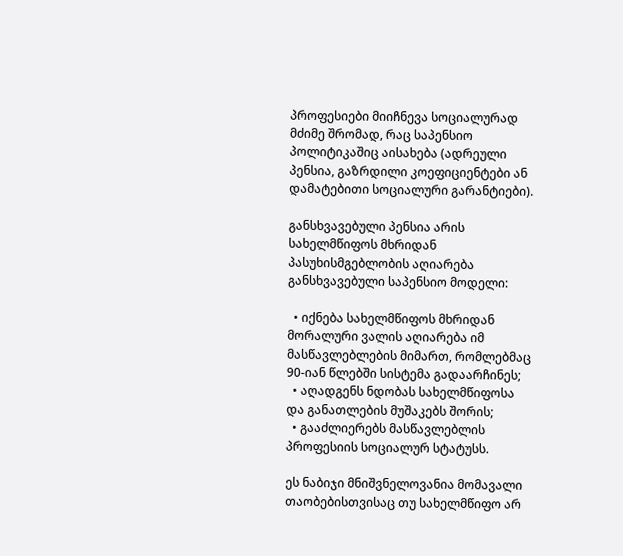პროფესიები მიიჩნევა სოციალურად მძიმე შრომად, რაც საპენსიო პოლიტიკაშიც აისახება (ადრეული პენსია, გაზრდილი კოეფიციენტები ან დამატებითი სოციალური გარანტიები).

განსხვავებული პენსია არის სახელმწიფოს მხრიდან პასუხისმგებლობის აღიარება
განსხვავებული საპენსიო მოდელი:

  • იქნება სახელმწიფოს მხრიდან მორალური ვალის აღიარება იმ მასწავლებლების მიმართ, რომლებმაც 90-იან წლებში სისტემა გადაარჩინეს;
  • აღადგენს ნდობას სახელმწიფოსა და განათლების მუშაკებს შორის;
  • გააძლიერებს მასწავლებლის პროფესიის სოციალურ სტატუსს.

ეს ნაბიჯი მნიშვნელოვანია მომავალი თაობებისთვისაც თუ სახელმწიფო არ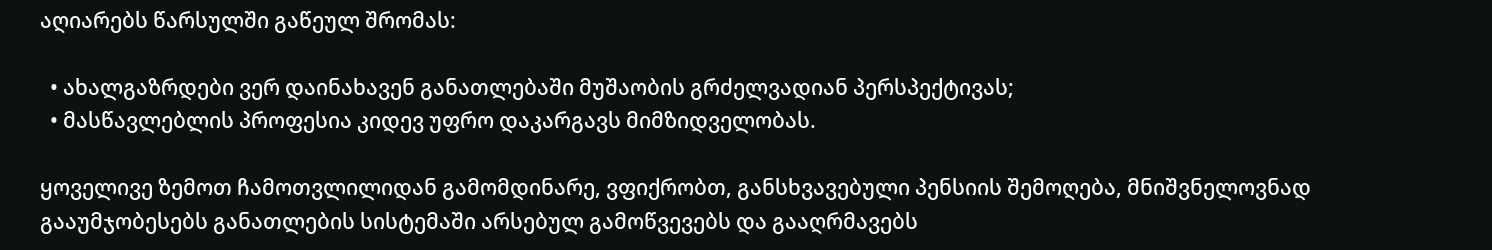აღიარებს წარსულში გაწეულ შრომას:

  • ახალგაზრდები ვერ დაინახავენ განათლებაში მუშაობის გრძელვადიან პერსპექტივას;
  • მასწავლებლის პროფესია კიდევ უფრო დაკარგავს მიმზიდველობას.

ყოველივე ზემოთ ჩამოთვლილიდან გამომდინარე, ვფიქრობთ, განსხვავებული პენსიის შემოღება, მნიშვნელოვნად გააუმჯობესებს განათლების სისტემაში არსებულ გამოწვევებს და გააღრმავებს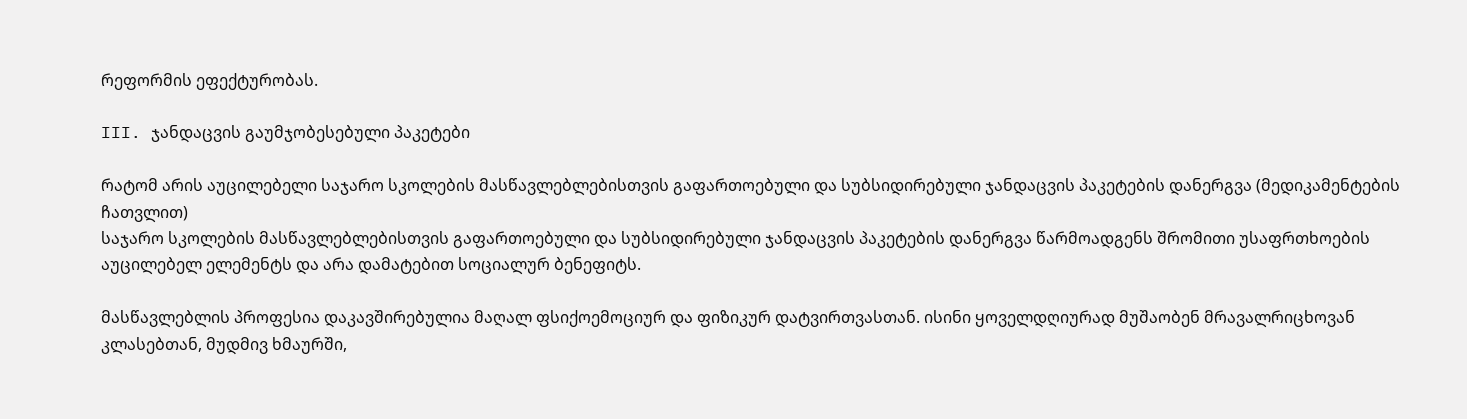რეფორმის ეფექტურობას.

III. ჯანდაცვის გაუმჯობესებული პაკეტები

რატომ არის აუცილებელი საჯარო სკოლების მასწავლებლებისთვის გაფართოებული და სუბსიდირებული ჯანდაცვის პაკეტების დანერგვა (მედიკამენტების ჩათვლით)
საჯარო სკოლების მასწავლებლებისთვის გაფართოებული და სუბსიდირებული ჯანდაცვის პაკეტების დანერგვა წარმოადგენს შრომითი უსაფრთხოების აუცილებელ ელემენტს და არა დამატებით სოციალურ ბენეფიტს.

მასწავლებლის პროფესია დაკავშირებულია მაღალ ფსიქოემოციურ და ფიზიკურ დატვირთვასთან. ისინი ყოველდღიურად მუშაობენ მრავალრიცხოვან კლასებთან, მუდმივ ხმაურში,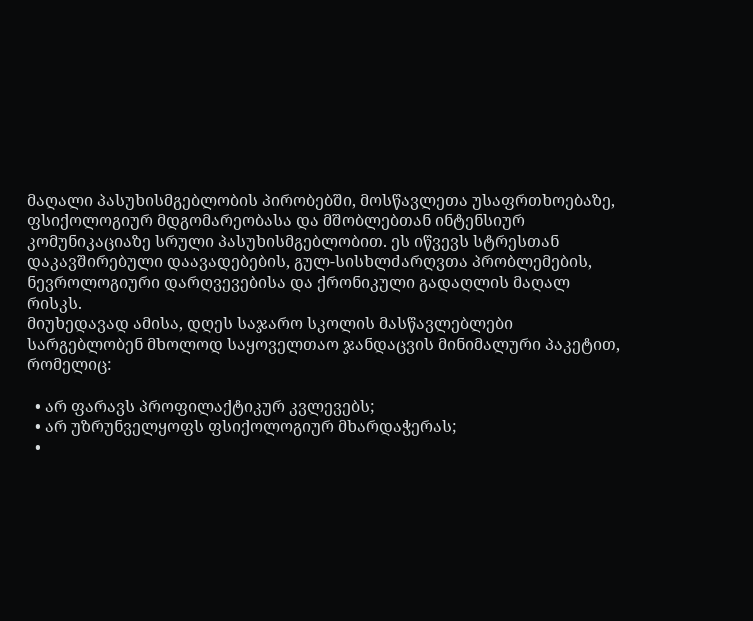მაღალი პასუხისმგებლობის პირობებში, მოსწავლეთა უსაფრთხოებაზე, ფსიქოლოგიურ მდგომარეობასა და მშობლებთან ინტენსიურ კომუნიკაციაზე სრული პასუხისმგებლობით. ეს იწვევს სტრესთან დაკავშირებული დაავადებების, გულ-სისხლძარღვთა პრობლემების, ნევროლოგიური დარღვევებისა და ქრონიკული გადაღლის მაღალ რისკს.
მიუხედავად ამისა, დღეს საჯარო სკოლის მასწავლებლები სარგებლობენ მხოლოდ საყოველთაო ჯანდაცვის მინიმალური პაკეტით, რომელიც:

  • არ ფარავს პროფილაქტიკურ კვლევებს;
  • არ უზრუნველყოფს ფსიქოლოგიურ მხარდაჭერას;
  •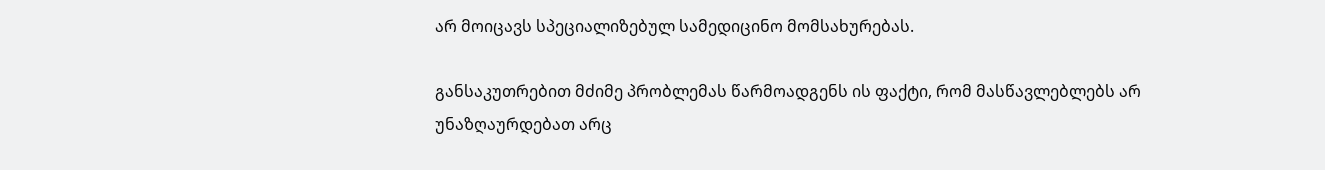არ მოიცავს სპეციალიზებულ სამედიცინო მომსახურებას.

განსაკუთრებით მძიმე პრობლემას წარმოადგენს ის ფაქტი, რომ მასწავლებლებს არ უნაზღაურდებათ არც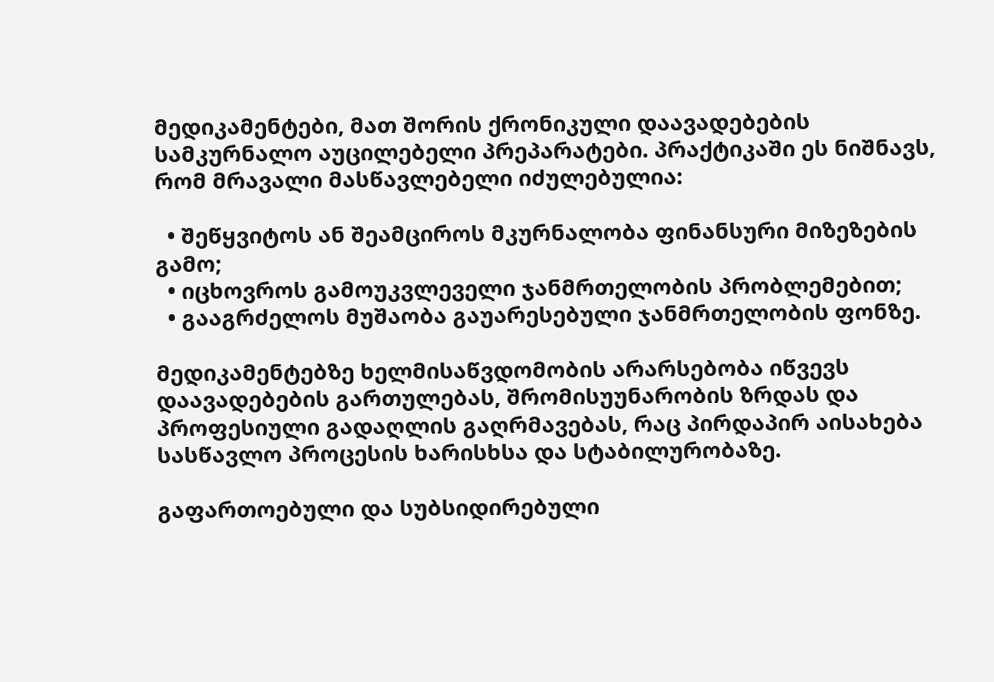მედიკამენტები, მათ შორის ქრონიკული დაავადებების სამკურნალო აუცილებელი პრეპარატები. პრაქტიკაში ეს ნიშნავს, რომ მრავალი მასწავლებელი იძულებულია:

  • შეწყვიტოს ან შეამციროს მკურნალობა ფინანსური მიზეზების გამო;
  • იცხოვროს გამოუკვლეველი ჯანმრთელობის პრობლემებით;
  • გააგრძელოს მუშაობა გაუარესებული ჯანმრთელობის ფონზე.

მედიკამენტებზე ხელმისაწვდომობის არარსებობა იწვევს დაავადებების გართულებას, შრომისუუნარობის ზრდას და პროფესიული გადაღლის გაღრმავებას, რაც პირდაპირ აისახება სასწავლო პროცესის ხარისხსა და სტაბილურობაზე.

გაფართოებული და სუბსიდირებული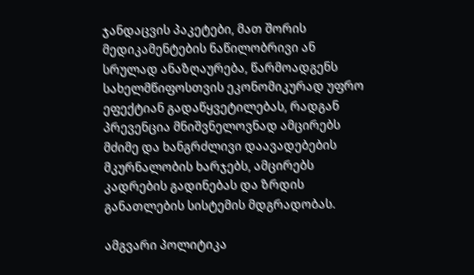ჯანდაცვის პაკეტები, მათ შორის მედიკამენტების ნაწილობრივი ან სრულად ანაზღაურება, წარმოადგენს სახელმწიფოსთვის ეკონომიკურად უფრო ეფექტიან გადაწყვეტილებას, რადგან პრევენცია მნიშვნელოვნად ამცირებს მძიმე და ხანგრძლივი დაავადებების მკურნალობის ხარჯებს, ამცირებს კადრების გადინებას და ზრდის განათლების სისტემის მდგრადობას.

ამგვარი პოლიტიკა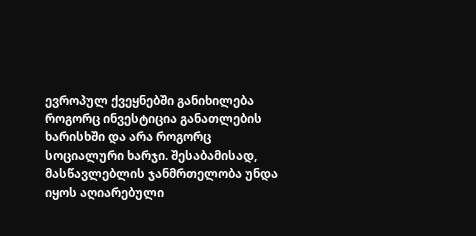ევროპულ ქვეყნებში განიხილება როგორც ინვესტიცია განათლების ხარისხში და არა როგორც სოციალური ხარჯი. შესაბამისად, მასწავლებლის ჯანმრთელობა უნდა იყოს აღიარებული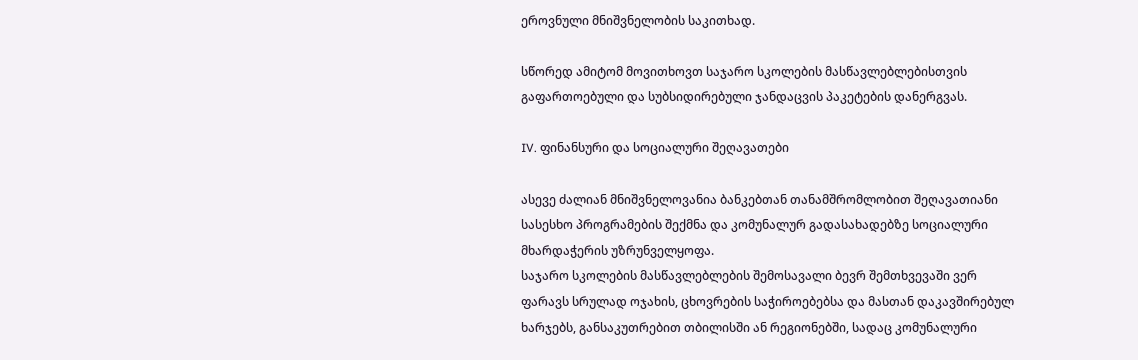ეროვნული მნიშვნელობის საკითხად.

სწორედ ამიტომ მოვითხოვთ საჯარო სკოლების მასწავლებლებისთვის გაფართოებული და სუბსიდირებული ჯანდაცვის პაკეტების დანერგვას.

IV. ფინანსური და სოციალური შეღავათები

ასევე ძალიან მნიშვნელოვანია ბანკებთან თანამშრომლობით შეღავათიანი სასესხო პროგრამების შექმნა და კომუნალურ გადასახადებზე სოციალური მხარდაჭერის უზრუნველყოფა.
საჯარო სკოლების მასწავლებლების შემოსავალი ბევრ შემთხვევაში ვერ ფარავს სრულად ოჯახის, ცხოვრების საჭიროებებსა და მასთან დაკავშირებულ ხარჯებს, განსაკუთრებით თბილისში ან რეგიონებში, სადაც კომუნალური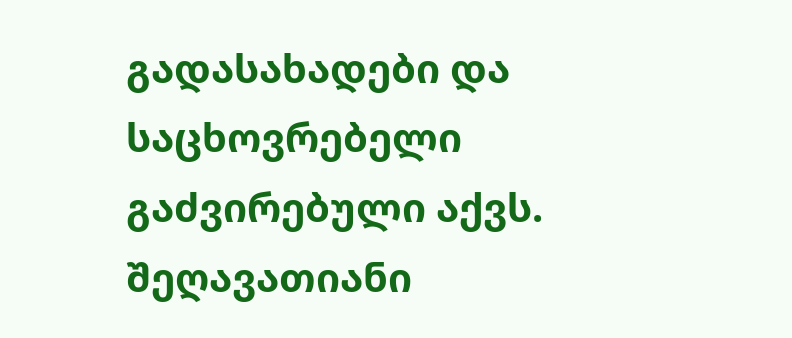გადასახადები და საცხოვრებელი გაძვირებული აქვს. შეღავათიანი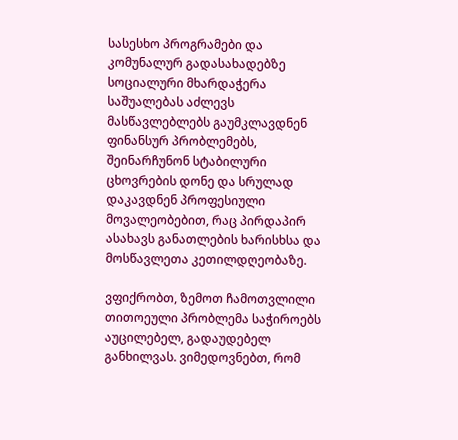სასესხო პროგრამები და კომუნალურ გადასახადებზე სოციალური მხარდაჭერა საშუალებას აძლევს მასწავლებლებს გაუმკლავდნენ ფინანსურ პრობლემებს, შეინარჩუნონ სტაბილური ცხოვრების დონე და სრულად დაკავდნენ პროფესიული მოვალეობებით, რაც პირდაპირ ასახავს განათლების ხარისხსა და მოსწავლეთა კეთილდღეობაზე.

ვფიქრობთ, ზემოთ ჩამოთვლილი თითოეული პრობლემა საჭიროებს აუცილებელ, გადაუდებელ განხილვას. ვიმედოვნებთ, რომ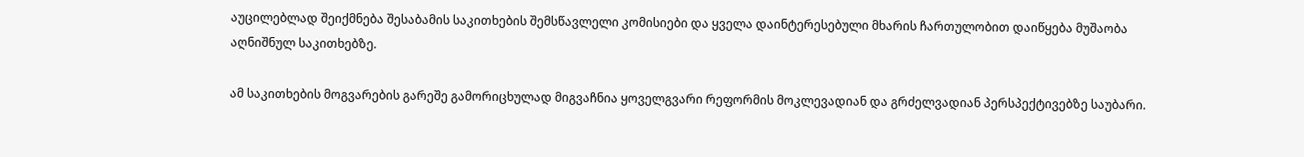აუცილებლად შეიქმნება შესაბამის საკითხების შემსწავლელი კომისიები და ყველა დაინტერესებული მხარის ჩართულობით დაიწყება მუშაობა აღნიშნულ საკითხებზე.

ამ საკითხების მოგვარების გარეშე გამორიცხულად მიგვაჩნია ყოველგვარი რეფორმის მოკლევადიან და გრძელვადიან პერსპექტივებზე საუბარი.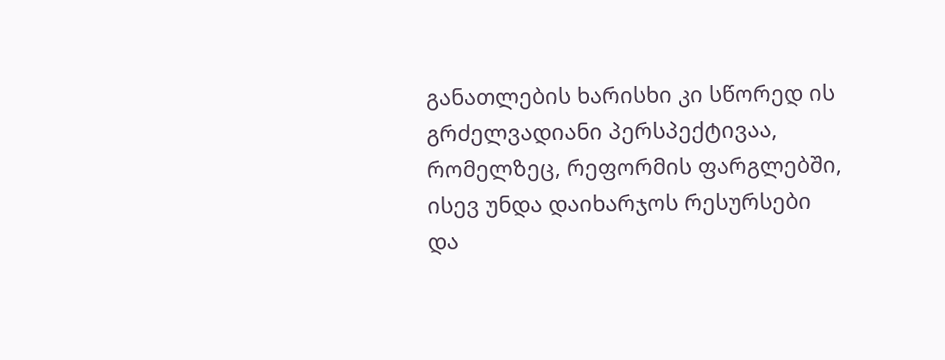განათლების ხარისხი კი სწორედ ის გრძელვადიანი პერსპექტივაა, რომელზეც, რეფორმის ფარგლებში, ისევ უნდა დაიხარჯოს რესურსები და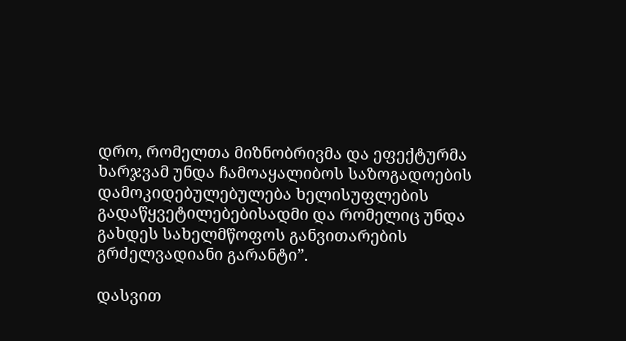დრო, რომელთა მიზნობრივმა და ეფექტურმა ხარჯვამ უნდა ჩამოაყალიბოს საზოგადოების დამოკიდებულებულება ხელისუფლების გადაწყვეტილებებისადმი და რომელიც უნდა გახდეს სახელმწოფოს განვითარების გრძელვადიანი გარანტი”.

დასვით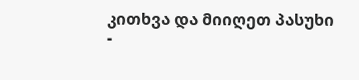კითხვა და მიიღეთ პასუხი -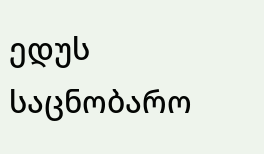ედუს საცნობარო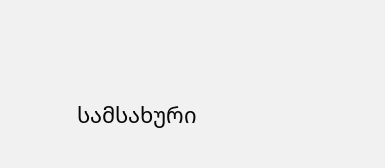სამსახური